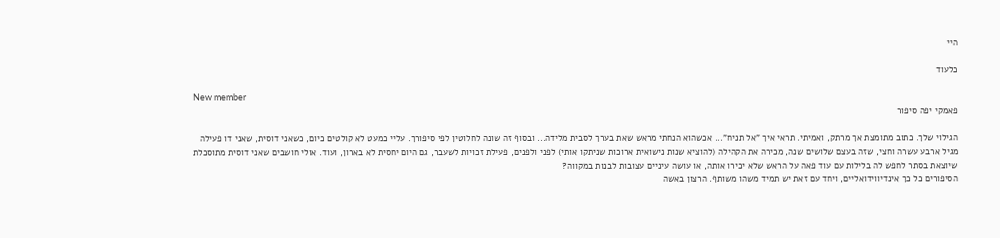היי

כלעוד

New member
פאמקי יפה סיפור

הגילוי שלך. כתוב מתומצת אך מרתק, ואמיתי. תראי איך "אל תניח"... אכשהוא הנחתי מראש שאת בערך לסבית מלידה... ובסוף זה שונה לחלוטין לפי סיפורך. עליי כמעט לא קולטים כיום, כשאני דוסית, שאני דו פעילה מגיל ארבע עשרה וחצי, שזה בעצם שלושים שנה, מכירה את הקהילה (להוציא שנות נישואית ארוכות שניתקו אותי) לפני ולפנים, פעילת זכויות לשעבר, גם היום יחסית לא בארון, ועוד. אולי חושבים שאני דוסית מתוסכלת שיוצאת בסתר לחפש לה בלילות עם עוד פאה על הראש שלא יכירו אותה, או עושה עיניים עצובות לבנות במקווה?
הסיפורים כל כך אינדיווידואליים, ויחד עם זאת יש תמיד משהו משותף. הרצון באשה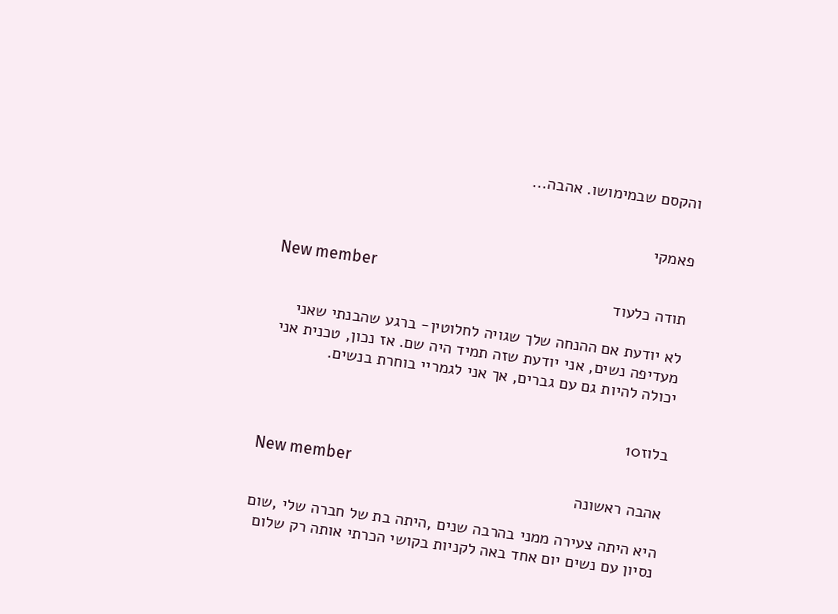והקסם שבמימושו. אהבה...


פאמקי

New member
תודה כלעוד

לא יודעת אם ההנחה שלך שגויה לחלוטין- ברגע שהבנתי שאני מעדיפה נשים, אני יודעת שזה תמיד היה שם. אז נכון, טכנית אני יכולה להיות גם עם גברים, אך אני לגמריי בוחרת בנשים.


בלוז10

New member
אהבה ראשונה

היא היתה צעירה ממני בהרבה שנים ,היתה בת של חברה שלי ,שום נסיון עם נשים יום אחד באה לקניות בקושי הכרתי אותה רק שלום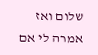שלום ואז אמרה לי אם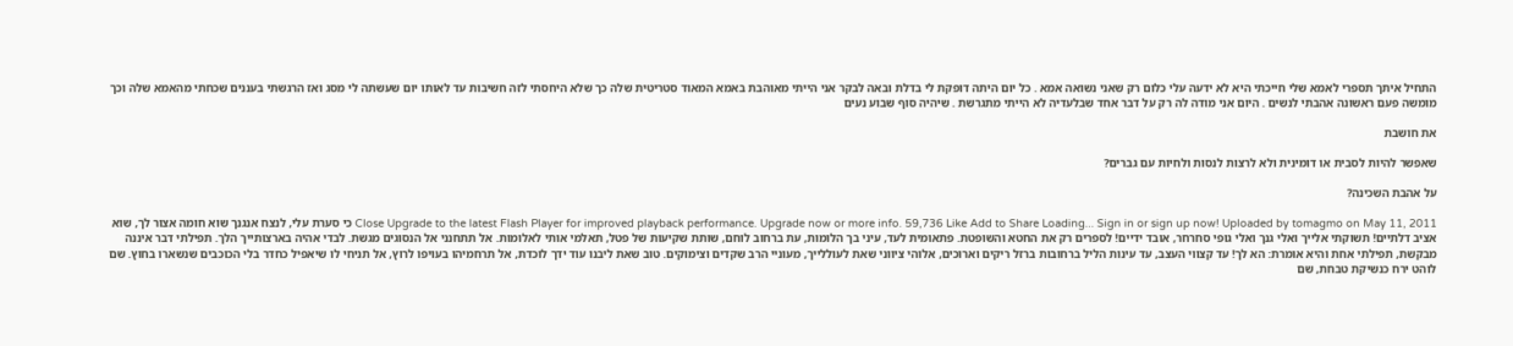התחיל איתך תספרי לאמא שלי חייכתי היא לא ידעה עלי כלום רק שאני נשואה אמא . כל יום היתה דופקת לי בדלת ובאה לבקר אני הייתי מאוהבת באמא המאוד סטריטית שלה כך שלא היחסתי לזה חשיבות עד לאותו יום שעשתה לי מסג ואז הרגשתי בעננים שכחתי מהאמא שלה וכך מומשה פעם ראשונה אהבתי לנשים . היום אני מודה לה רק על דבר אחד שבלעדיה לא הייתי מתגרשת . שיהיה סוף שבוע נעים

את חושבת

שאפשר להיות לסבית או דומינית ולא לרצות לנסות ולחיות עם גברים?

על אהבת השכינה?

Close Upgrade to the latest Flash Player for improved playback performance. Upgrade now or more info. 59,736 Like Add to Share Loading... Sign in or sign up now! Uploaded by tomagmo on May 11, 2011 כי סערת עלי, לנצח אנגנך שוא חומה אצור לך, שוא אציב דלתיים! תשוקתי אלייך ואלי גנך ואלי גופי סחרחר, אובד ידיים! לספרים רק את החטא והשופטת. פתאומית לעד, עיני בך הלומות, עת ברחוב לוחם, שותת שקיעות של פטל, תאלמי אותי לאלומות. אל תתחנני אל הנסוגים מגשת. לבדי אהיה בארצותייך הלך. תפילתי דבר איננה מבקשת, תפילתי אחת והיא אומרת: הא לך! עד קצווי העצב, עד עינות הליל ברחובות ברזל ריקים וארוכים, אלוהי ציווני שאת לעוללייך, מעוניי הרב שקדים וצימוקים. טוב שאת ליבנו עוד ידך לוכדת, אל תרחמיהו בעויפו לרוץ, אל תניחי לו שיאפיל כחדר בלי הכוכבים שנשארו בחוץ. שם לוהט ירח כנשיקת טבחת, שם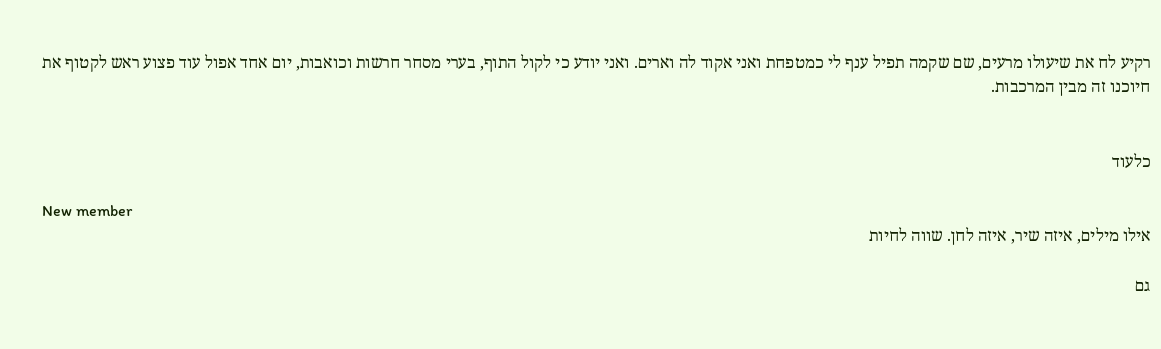רקיע לח את שיעולו מרעים, שם שקמה תפיל ענף לי כמטפחת ואני אקוד לה וארים. ואני יודע כי לקול התוף, בערי מסחר חרשות וכואבות, יום אחד אפול עוד פצוע ראש לקטוף את חיוכנו זה מבין המרכבות.


כלעוד

New member
אילו מילים, איזה שיר, איזה לחן. שווה לחיות

גם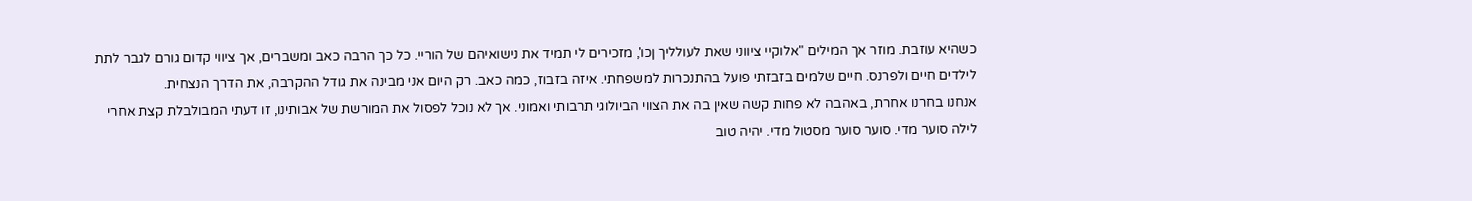כשהיא עוזבת. מוזר אך המילים "אלוקיי ציווני שאת לעולליך ןכו', מזכירים לי תמיד את נישואיהם של הוריי. כל כך הרבה כאב ומשברים, אך ציווי קדום גורם לגבר לתת לילדים חיים ולפרנס. חיים שלמים בזבזתי פועל בהתנכרות למשפחתי. איזה בזבוז, כמה כאב. רק היום אני מבינה את גודל ההקרבה, את הדרך הנצחית.
אנחנו בחרנו אחרת, באהבה לא פחות קשה שאין בה את הצווי הביולוגי תרבותי ואמוני. אך לא נוכל לפסול את המורשת של אבותינו, זו דעתי המבולבלת קצת אחרי לילה סוער מדי. סוער סוער מסטול מדי. יהיה טוב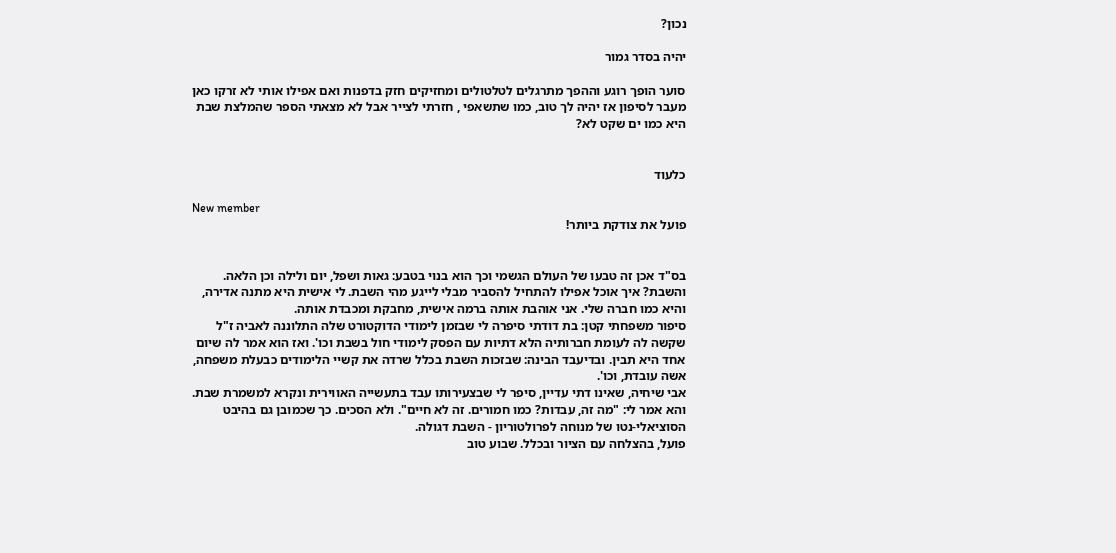נכון?

יהיה בסדר גמור

סוער הופך רוגע וההפך מתרגלים לטלטולים ומחזיקים חזק בדפנות ואם אפילו אותי לא זרקו כאן מעבר לסיפון אז יהיה לך טוב, כמו שתשאפי , חזרתי לצייר אבל לא מצאתי הספר שהמלצת שבת היא כמו ים שקט לא?


כלעוד

New member
פועל את צודקת ביותר!


בס"ד אכן זה טבעו של העולם הגשמי וכך הוא בנוי בטבע: גאות ושפל, יום ולילה וכן הלאה.
והשבת? איך אוכל אפילו להתחיל להסביר מבלי לייגע מהי השבת. לי אישית היא מתנה אדירה, והיא כמו חברה שלי. אני אוהבת אותה ברמה אישית, מחבקת ומכבדת אותה.
סיפור משפחתי קטן: בת דודתי סיפרה לי שבזמן לימודי הדוקטורט שלה התלוננה לאביה ז"ל שקשה לה לעומת חברותיה הלא דתיות עם הפסק לימודי חול בשבת וכו'. ואז הוא אמר לה שיום אחד היא תבין. ובדיעבד הבינה: שבזכות השבת בכלל שרדה את קשיי הלימודים כבעלת משפחה, אשה עובדת, וכו'.
אבי שיחיה, שאינו דתי עדיין, סיפר לי שבצעירותו עבד בתעשייה האווירית ונקרא למשמרת שבת. והא אמר לי: "מה זה, עבדות? כמו חמורים. זה לא חיים". ולא הסכים. כך שכמובן גם בהיבט הסוציאלי-נטו של מנוחה לפרולטוריון - השבת דגולה.
פועל, בהצלחה עם הציור ובכלל. שבוע טוב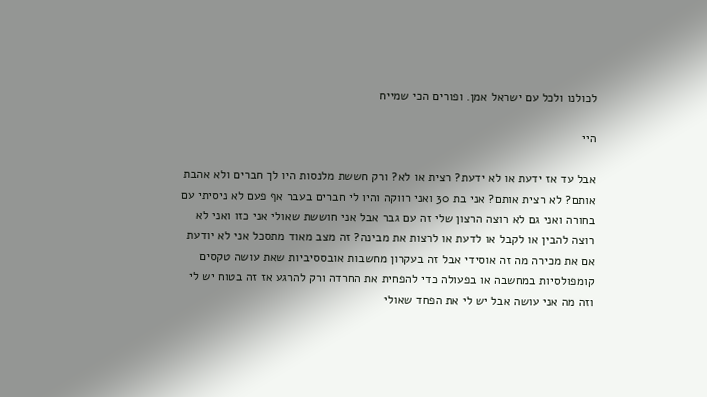לכולנו ולכל עם ישראל אמן. ופורים הכי שמייח

היי

אבל עד אז ידעת או לא ידעת? רצית או לא? ורק חששת מלנסות היו לך חברים ולא אהבת אותם? לא רצית אותם? אני בת 30 ואני רווקה והיו לי חברים בעבר אף פעם לא ניסיתי עם בחורה ואני גם לא רוצה הרצון שלי זה עם גבר אבל אני חוששת שאולי אני כזו ואני לא רוצה להבין או לקבל או לדעת או לרצות את מבינה? זה מצב מאוד מתסכל אני לא יודעת אם את מכירה מה זה אוסידי אבל זה בעקרון מחשבות אובססיביות שאת עושה טקסים קומפולסיות במחשבה או בפעולה כדי להפחית את החרדה ורק להרגע אז זה בטוח יש לי וזה מה אני עושה אבל יש לי את הפחד שאולי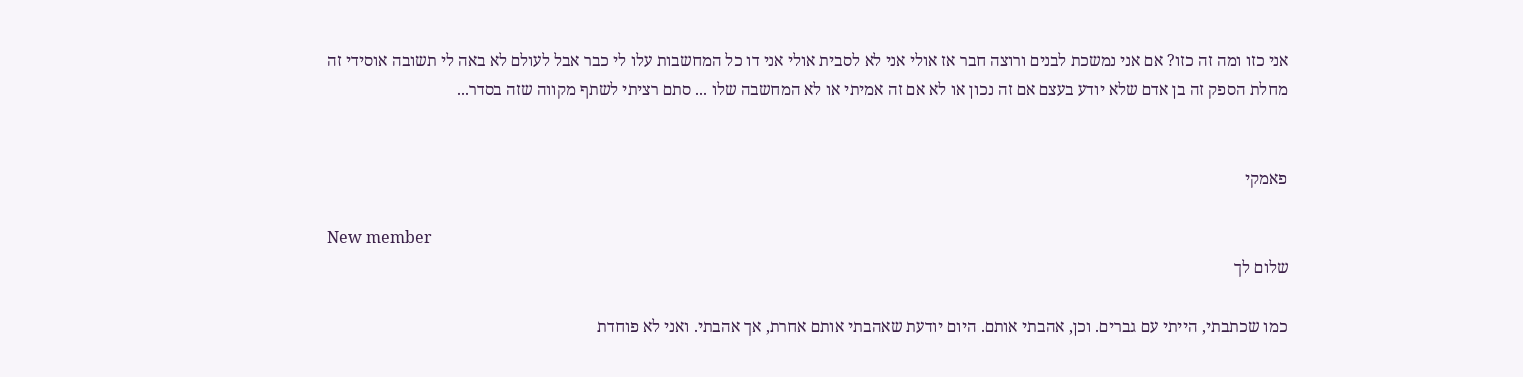אני כזו ומה זה כזו? אם אני נמשכת לבנים ורוצה חבר אז אולי אני לא לסבית אולי אני דו כל המחשבות עלו לי כבר אבל לעולם לא באה לי תשובה אוסידי זה מחלת הספק זה בן אדם שלא יודע בעצם אם זה נכון או לא אם זה אמיתי או לא המחשבה שלו ... סתם רציתי לשתף מקווה שזה בסדר...


פאמקי

New member
שלום לך

כמו שכתבתי, הייתי עם גברים. וכן, אהבתי אותם. היום יודעת שאהבתי אותם אחרת, אך אהבתי. ואני לא פוחדת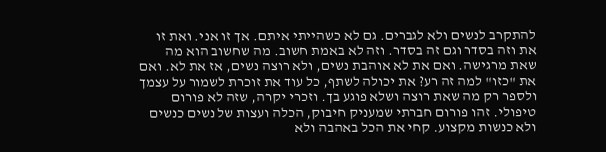להתקרב לנשים ולא לגברים. גם לא כשהייתי איתם. אך זו אני. ואת זו את וזה בסדר וגם זה בסדר. וזה לא באמת חשוב. מה שחשוב הוא מה שאת מרגישה. ואם את לא אוהבת נשים, ולא רוצה נשים, אז את לא. ואם את "כזו" למה זה רע? את יכולה לשתף, כל עוד את זוכרת לשמור על עצמך ולספר רק מה שאת רוצה ושלא פוגע בך. וזכרי יקרה, שזה לא פורום טיפולי. זהו פורום חברתי שמעניק חיבוק, הכלה ועצות של נשים כנשים ולא כנשות מקצוע. קחי את הכל באהבה ולא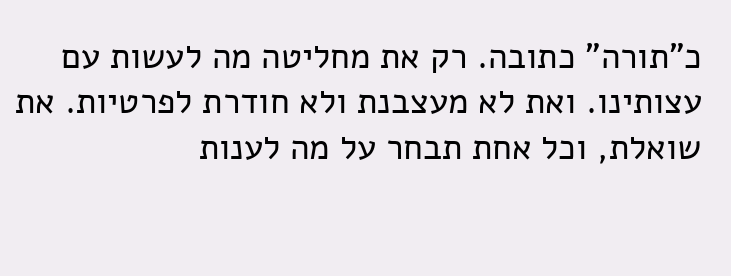כ"תורה" כתובה. רק את מחליטה מה לעשות עם עצותינו. ואת לא מעצבנת ולא חודרת לפרטיות. את שואלת, וכל אחת תבחר על מה לענות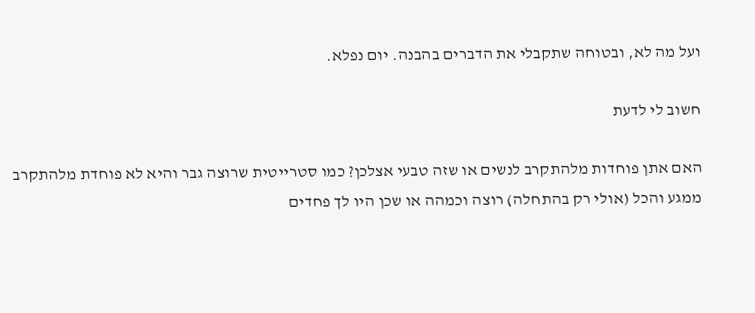ועל מה לא, ובטוחה שתקבלי את הדברים בהבנה. יום נפלא.

חשוב לי לדעת

האם אתן פוחדות מלהתקרב לנשים או שזה טבעי אצלכן? כמו סטרייטית שרוצה גבר והיא לא פוחדת מלהתקרב ממגע והכל (אולי רק בהתחלה) רוצה וכמהה או שכן היו לך פחדים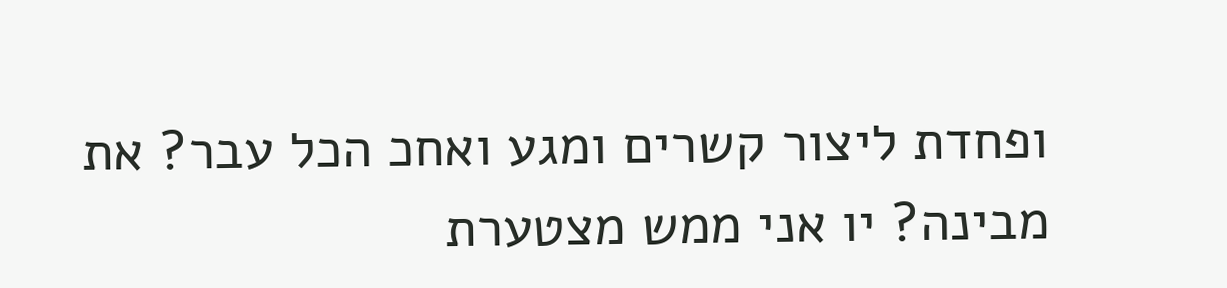ופחדת ליצור קשרים ומגע ואחכ הכל עבר? את מבינה? יו אני ממש מצטערת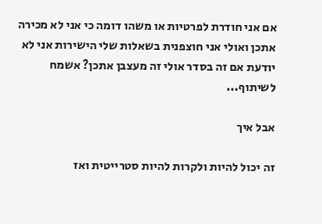אם אני חודרת לפרטיות או משהו דומה כי אני לא מכירה אתכן ואולי אני חוצפנית בשאלות שלי הישירות אני לא יודעת אם זה בסדר אולי זה מעצבן אתכן? אשמח לשיתוף...

אבל איך

זה יכול להיות ולקרות להיות סטרייטית ואז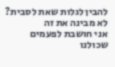להבין לגלות שאת לסבית? לא מבינה את זה
אני חושבת לפעמים שכולנו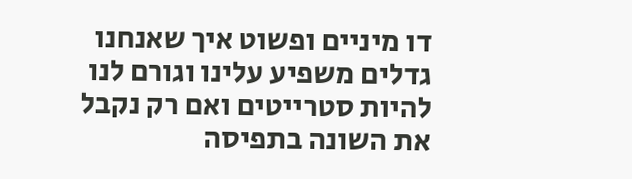דו מיניים ופשוט איך שאנחנו גדלים משפיע עלינו וגורם לנו להיות סטרייטים ואם רק נקבל את השונה בתפיסה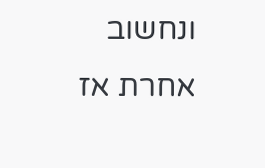ונחשוב אחרת אז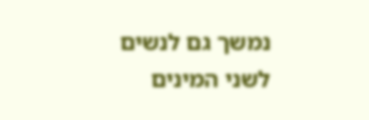נמשך גם לנשים
לשני המינים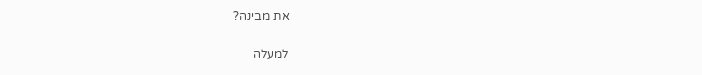את מבינה?

למעלה